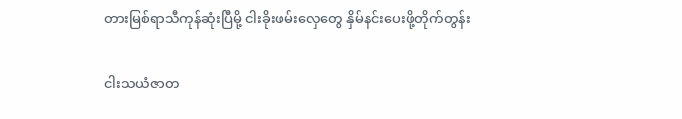တားမြစ်ရာသီကုန်ဆုံးပြီမို့ ငါးခိုးဖမ်းလှေတွေ နှိမ်နင်းပေးဖို့တိုက်တွန်း

ငါးသယံဇာတ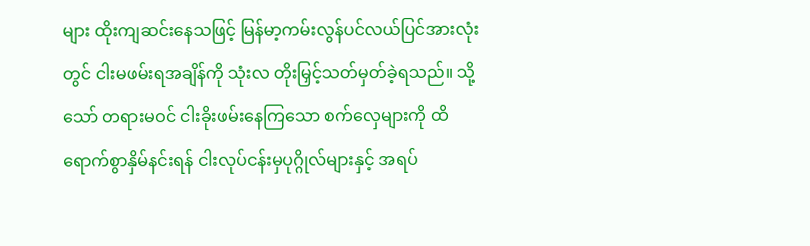များ ထိုးကျဆင်းနေသဖြင့် မြန်မာ့ကမ်းလွန်ပင်လယ်ပြင်အားလုံးတွင် ငါးမဖမ်းရအချိန်ကို သုံးလ တိုးမြှင့်သတ်မှတ်ခဲ့ရသည်။ သို့သော် တရားမဝင် ငါးခိုးဖမ်းနေကြသော စက်လှေများကို ထိရောက်စွာနှိမ်နင်းရန် ငါးလုပ်ငန်းမှပုဂ္ဂိုလ်များနှင့် အရပ်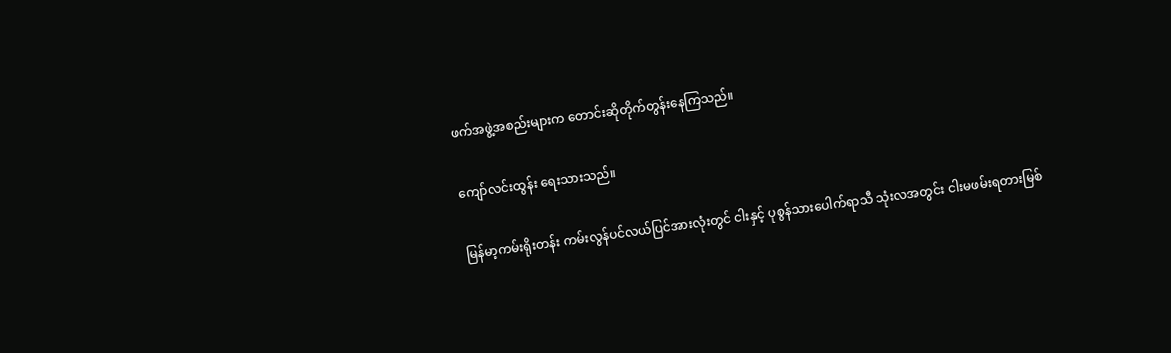ဖက်အဖွဲ့အစည်းများက တောင်းဆိုတိုက်တွန်းနေကြသည်။

ကျော်လင်းထွန်း ရေးသားသည်။

မြန်မာ့ကမ်းရိုးတန်း ကမ်းလွန်ပင်လယ်ပြင်အားလုံးတွင် ငါးနှင့် ပုစွန်သားပေါက်ရာသီ သုံးလအတွင်း ငါးမဖမ်းရတားမြစ်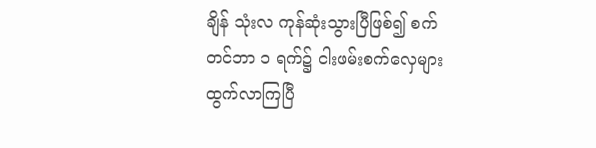ချိန် သုံးလ ကုန်ဆုံးသွားပြီဖြစ်၍ စက်တင်ဘာ ၁ ရက်၌ ငါးဖမ်းစက်လှေများ ထွက်လာကြပြီ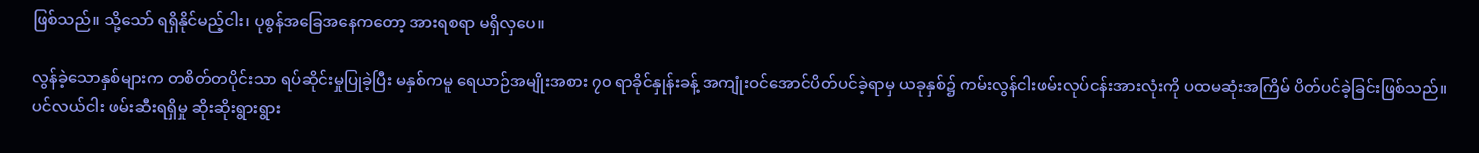ဖြစ်သည်။ သို့သော် ရရှိနိုင်မည့်ငါး၊ ပုစွန်အခြေအနေကတော့ အားရစရာ မရှိလှပေ။

လွန်ခဲ့သောနှစ်များက တစိတ်တပိုင်းသာ ရပ်ဆိုင်းမှုပြုခဲ့ပြီး မနှစ်ကမူ ရေယာဉ်အမျိုးအစား ၇၀ ရာခိုင်နှုန်းခန့် အကျုံးဝင်အောင်ပိတ်ပင်ခဲ့ရာမှ ယခုနှစ်၌ ကမ်းလွန်ငါးဖမ်းလုပ်ငန်းအားလုံးကို ပထမဆုံးအကြိမ် ပိတ်ပင်ခဲ့ခြင်းဖြစ်သည်။ ပင်လယ်ငါး ဖမ်းဆီးရရှိမှု ဆိုးဆိုးရွားရွား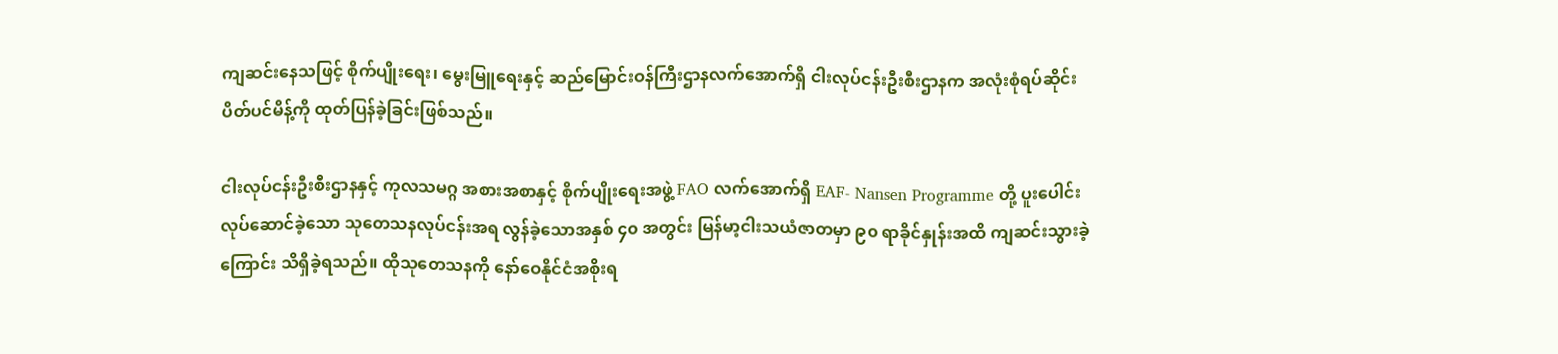ကျဆင်းနေသဖြင့် စိုက်ပျိုးရေး၊ မွေးမြူရေးနှင့် ဆည်မြောင်းဝန်ကြီးဌာနလက်အောက်ရှိ ငါးလုပ်ငန်းဦးစီးဌာနက အလုံးစုံရပ်ဆိုင်းပိတ်ပင်မိန့်ကို ထုတ်ပြန်ခဲ့ခြင်းဖြစ်သည်။

ငါးလုပ်ငန်းဦးစီးဌာနနှင့် ကုလသမဂ္ဂ အစားအစာနှင့် စိုက်ပျိုးရေးအဖွဲ့ FAO လက်အောက်ရှိ EAF- Nansen Programme တို့ ပူးပေါင်းလုပ်ဆောင်ခဲ့သော သုတေသနလုပ်ငန်းအရ လွန်ခဲ့သောအနှစ် ၄၀ အတွင်း မြန်မာ့ငါးသယံဇာတမှာ ၉၀ ရာခိုင်နှုန်းအထိ ကျဆင်းသွားခဲ့ကြောင်း သိရှိခဲ့ရသည်။ ထိုသုတေသနကို နော်ဝေနိုင်ငံအစိုးရ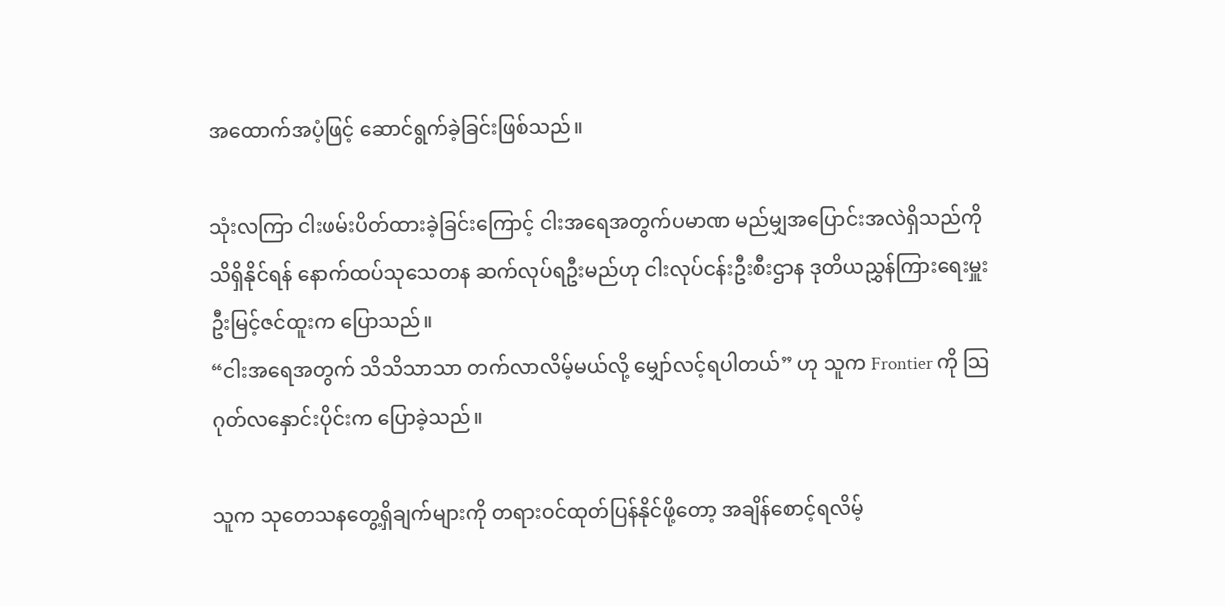အထောက်အပံ့ဖြင့် ဆောင်ရွက်ခဲ့ခြင်းဖြစ်သည်။

သုံးလကြာ ငါးဖမ်းပိတ်ထားခဲ့ခြင်းကြောင့် ငါးအရေအတွက်ပမာဏ မည်မျှအပြောင်းအလဲရှိသည်ကို သိရှိနိုင်ရန် နောက်ထပ်သုသေတန ဆက်လုပ်ရဦးမည်ဟု ငါးလုပ်ငန်းဦးစီးဌာန ဒုတိယညွှန်ကြားရေးမှူး ဦးမြင့်ဇင်ထူးက ပြောသည်။
“ငါးအရေအတွက် သိသိသာသာ တက်လာလိမ့်မယ်လို့ မျှော်လင့်ရပါတယ်” ဟု သူက Frontier ကို သြဂုတ်လနှောင်းပိုင်းက ပြောခဲ့သည်။

သူက သုတေသနတွေ့ရှိချက်များကို တရားဝင်ထုတ်ပြန်နိုင်ဖို့တော့ အချိန်စောင့်ရလိမ့်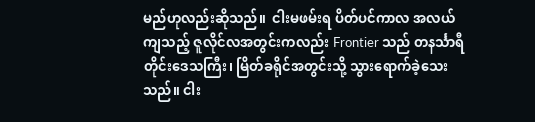မည်ဟုလည်းဆိုသည်။  ငါးမဖမ်းရ ပိတ်ပင်ကာလ အလယ်ကျသည့် ဇူလိုင်လအတွင်းကလည်း Frontier သည် တနင်္သာရီတိုင်းဒေသကြီး၊ မြိတ်ခရိုင်အတွင်းသို့ သွားရောက်ခဲ့သေးသည်။ ငါး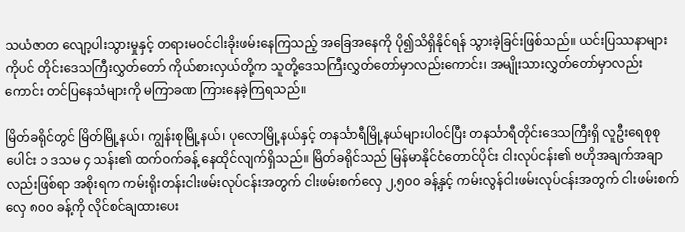သယံဇာတ လျော့ပါးသွားမှုနှင့် တရားမဝင်ငါးခိုးဖမ်းနေကြသည့် အခြေအနေကို ပို၍သိရှိနိုင်ရန် သွားခဲ့ခြင်းဖြစ်သည်။ ယင်းပြဿနာများကိုပင် တိုင်းဒေသကြီးလွှတ်တော် ကိုယ်စားလှယ်တို့က သူတို့ဒေသကြီးလွှတ်တော်မှာလည်းကောင်း၊ အမျိုးသားလွှတ်တော်မှာလည်းကောင်း တင်ပြနေသံများကို မကြာခဏ ကြားနေခဲ့ကြရသည်။

မြိတ်ခရိုင်တွင် မြိတ်မြို့နယ်၊ ကျွန်းစုမြို့နယ်၊ ပုလောမြို့နယ်နှင့် တနင်္သာရီမြို့နယ်များပါဝင်ပြီး တနင်္သာရီတိုင်းဒေသကြီးရှိ လူဦးရေစုစုပေါင်း ၁ ဒသမ ၄ သန်း၏ ထက်ဝက်ခန့် နေထိုင်လျက်ရှိသည်။ မြိတ်ခရိုင်သည် မြန်မာနိုင်ငံတောင်ပိုင်း ငါးလုပ်ငန်း၏ ဗဟိုအချက်အချာလည်းဖြစ်ရာ အစိုးရက ကမ်းရိုးတန်းငါးဖမ်းလုပ်ငန်းအတွက် ငါးဖမ်းစက်လှေ ၂,၅၀၀ ခန့်နှင့် ကမ်းလွန်ငါးဖမ်းလုပ်ငန်းအတွက် ငါးဖမ်းစက်လှေ ၈၀၀ ခန့်ကို လိုင်စင်ချထားပေး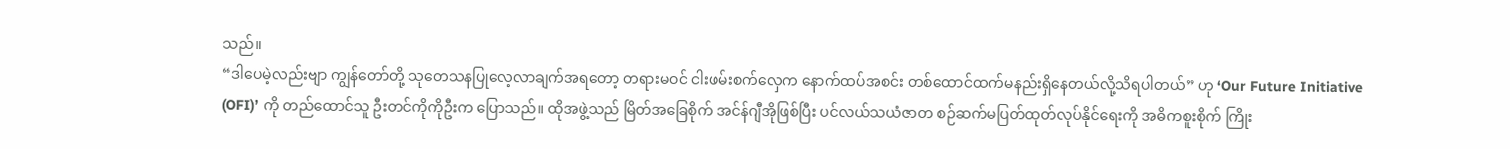သည်။
“ဒါပေမဲ့လည်းဗျာ ကျွန်တော်တို့ သုတေသနပြုလေ့လာချက်အရတော့ တရားမဝင် ငါးဖမ်းစက်လှေက နောက်ထပ်အစင်း တစ်ထောင်ထက်မနည်းရှိနေတယ်လို့သိရပါတယ်” ဟု ‘Our Future Initiative (OFI)’ ကို တည်ထောင်သူ ဦးတင်ကိုကိုဦးက ပြောသည်။ ထိုအဖွဲ့သည် မြိတ်အခြေစိုက် အင်န်ဂျီအိုဖြစ်ပြီး ပင်လယ်သယံဇာတ စဉ်ဆက်မပြတ်ထုတ်လုပ်နိုင်ရေးကို အဓိကစူးစိုက် ကြိုး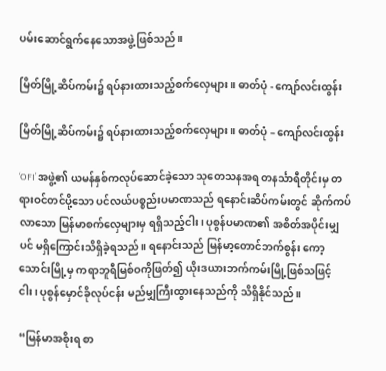ပမ်းဆောင်ရွက်နေသောအဖွဲ့ဖြစ်သည်။

မြိတ်မြို့ဆိပ်ကမ်း၌ ရပ်နားထားသည့်စက်လှေများ။ ဓာတ်ပုံ - ကျော်လင်းထွန်း

မြိတ်မြို့ဆိပ်ကမ်း၌ ရပ်နားထားသည့်စက်လှေများ။ ဓာတ်ပုံ – ကျော်လင်းထွန်း

‘OFI’ အဖွဲ့၏ ယမန်နှစ်ကလုပ်ဆောင်ခဲ့သော သုတေသနအရ တနင်္သာရီတိုင်းမှ တရားဝင်တင်ပို့သော ပင်လယ်ပစ္စည်းပမာဏသည် ရနောင်းဆိပ်ကမ်းတွင် ဆိုက်ကပ်လာသော မြန်မာစက်လှေများမှ ရရှိသည့်ငါး၊ ပုစွန်ပမာဏ၏ အစိတ်အပိုင်းမျှပင် မရှိကြောင်းသိရှိခဲ့ရသည်။ ရနောင်းသည် မြန်မာ့တောင်ဘက်စွန်း ကော့သောင်းမြို့မှ ကရာဘူရီမြစ်ဝကိုဖြတ်၍ ယိုးဒယားဘက်ကမ်းမြို့ဖြစ်သဖြင့် ငါး၊ ပုစွန်မှောင်ခိုလုပ်ငန်း မည်မျှကြီးထွားနေသည်ကို သိရှိနိုင်သည်။

“မြန်မာအစိုးရ စာ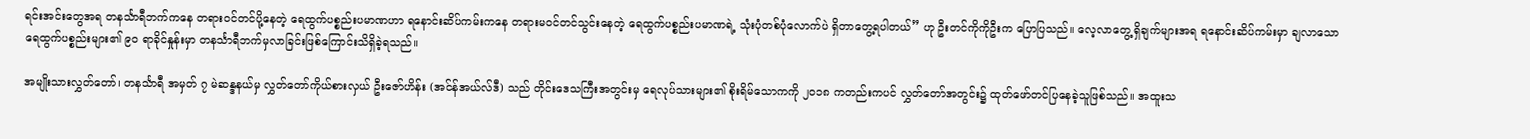ရင်းအင်းတွေအရ တနင်္သာရီဘက်ကနေ တရားဝင်တင်ပို့နေတဲ့ ရေထွက်ပစ္စည်းပမာဏဟာ ရနောင်းဆိပ်ကမ်းကနေ တရားမဝင်တင်သွင်းနေတဲ့ ရေထွက်ပစ္စည်းပမာဏရဲ့ သုံးပုံတစ်ပုံလောက်ပဲ ရှိတာတွေ့ရပါတယ်” ဟု ဦးတင်ကိုကိုဦးက ပြောပြသည်။ လေ့လာတွေ့ရှိချက်များအရ ရနောင်းဆိပ်ကမ်းမှာ ချလာသော ရေထွက်ပစ္စည်းများ၏ ၉၀ ရာခိုင်နှုန်းမှာ တနင်္သာရီဘက်မှလာခြင်းဖြစ်ကြောင်းသိရှိခဲ့ရသည်။

အမျိုးသားလွှတ်တော်၊ တနင်္သာရီ အမှတ် ၇ မဲဆန္ဒနယ်မှ လွှတ်တော်ကိုယ်စားလှယ် ဦးဇော်ဟိန်း (အင်န်အယ်လ်ဒီ) သည် တိုင်းဒေသကြီးအတွင်းမှ ရေလုပ်သားများ၏ စိုးရိမ်သောကကို ၂၀၁၈ ကတည်းကပင် လွှတ်တော်အတွင်း၌ ထုတ်ဖော်တင်ပြနေခဲ့သူဖြစ်သည်။ အထူးသ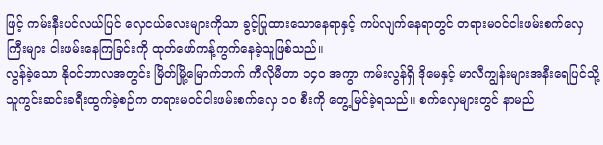ဖြင့် ကမ်းနီးပင်လယ်ပြင် လှေငယ်လေးများကိုသာ ခွင့်ပြုထားသောနေရာနှင့် ကပ်လျက်နေရာတွင် တရားမဝင်ငါးဖမ်းစက်လှေကြီးများ ငါးဖမ်းနေကြခြင်းကို ထုတ်ဖော်ကန့်ကွက်နေခဲ့သူဖြစ်သည်။
လွန်ခဲ့သော နိုဝင်ဘာလအတွင်း မြိတ်မြို့မြောက်ဘက် ကီလိုမီတာ ၁၄၀ အကွာ ကမ်းလွန်ရှိ ဒိုမေနှင့် မာလီကျွန်းများအနီးရေပြင်သို့ သူကွင်းဆင်းခရီးထွက်ခဲ့စဉ်က တရားမဝင်ငါးဖမ်းစက်လှေ ၁၀ စီးကို တွေ့မြင်ခဲ့ရသည်။ စက်လှေများတွင် နာမည်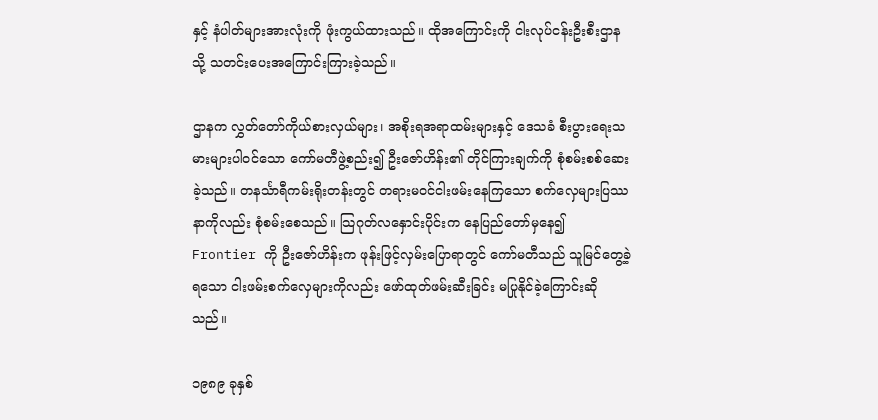နှင့် နံပါတ်များအားလုံးကို ဖုံးကွယ်ထားသည်။ ထိုအကြောင်းကို ငါးလုပ်ငန်းဦးစီးဌာနသို့ သတင်းပေးအကြောင်းကြားခဲ့သည်။

ဌာနက လွှတ်တော်ကိုယ်စားလှယ်များ၊ အစိုးရအရာထမ်းများနှင့် ဒေသခံ စီးပွားရေးသမားများပါဝင်သော ကော်မတီဖွဲ့စည်း၍ ဦးဇော်ဟိန်း၏ တိုင်ကြားချက်ကို စုံစမ်းစစ်ဆေးခဲ့သည်။ တနင်္သာရီကမ်းရိုးတန်းတွင် တရားမဝင်ငါးဖမ်းနေကြသော စက်လှေများပြဿနာကိုလည်း စုံစမ်းစေသည်။ သြဂုတ်လနှောင်းပိုင်းက နေပြည်တော်မှနေ၍ Frontier ကို ဦးဇော်ဟိန်းက ဖုန်းဖြင့်လှမ်းပြောရာတွင် ကော်မတီသည် သူမြင်တွေ့ခဲ့ရသော ငါးဖမ်းစက်လှေများကိုလည်း ဖော်ထုတ်ဖမ်းဆီးခြင်း မပြုနိုင်ခဲ့ကြောင်းဆိုသည်။

၁၉၈၉ ခုနှစ်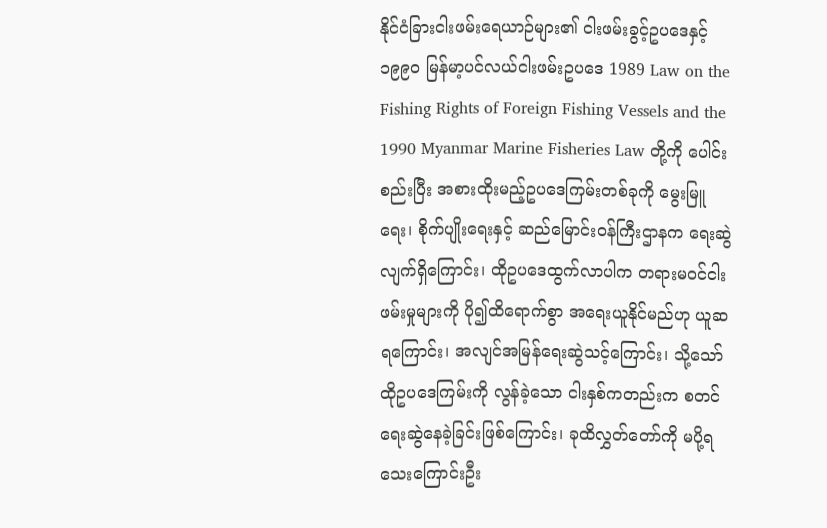နိုင်ငံခြားငါးဖမ်းရေယာဉ်များ၏ ငါးဖမ်းခွင့်ဥပဒေနှင့် ၁၉၉၀ မြန်မာ့ပင်လယ်ငါးဖမ်းဥပဒေ 1989 Law on the Fishing Rights of Foreign Fishing Vessels and the 1990 Myanmar Marine Fisheries Law တို့ကို ပေါင်းစည်းပြီး အစားထိုးမည့်ဥပဒေကြမ်းတစ်ခုကို မွေးမြူရေး၊ စိုက်ပျိုးရေးနှင့် ဆည်မြောင်းဝန်ကြီးဌာနက ရေးဆွဲလျက်ရှိကြောင်း၊ ထိုဥပဒေထွက်လာပါက တရားမဝင်ငါးဖမ်းမှုများကို ပို၍ထိရောက်စွာ အရေးယူနိုင်မည်ဟု ယူဆရကြောင်း၊ အလျင်အမြန်ရေးဆွဲသင့်ကြောင်း၊ သို့သော် ထိုဥပဒေကြမ်းကို လွန်ခဲ့သော ငါးနှစ်ကတည်းက စတင်ရေးဆွဲနေခဲ့ခြင်းဖြစ်ကြောင်း၊ ခုထိလွှတ်တော်ကို မပို့ရသေးကြောင်းဦး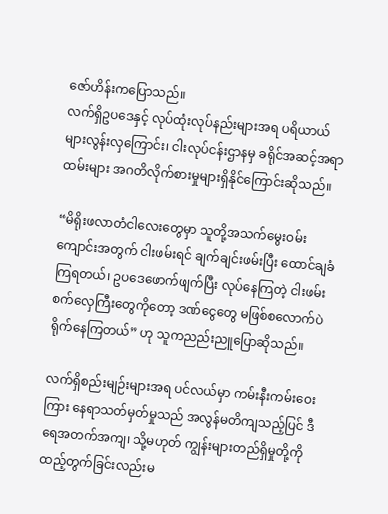ဇော်ဟိန်းကပြောသည်။
လက်ရှိဥပဒေနှင့် လုပ်ထုံးလုပ်နည်းများအရ ပရိယာယ်များလွန်းလှကြောင်း၊ ငါးလုပ်ငန်းဌာနမှ ခရိုင်အဆင့်အရာထမ်းများ အဂတိလိုက်စားမှုများရှိနိုင်ကြောင်းဆိုသည်။

“မိရိုးဖလာတံငါလေးတွေမှာ သူတို့အသက်မွေးဝမ်းကျောင်းအတွက် ငါးဖမ်းရင် ချက်ချင်းဖမ်းပြီး ထောင်ချခံကြရတယ်၊ ဥပဒေဖောက်ဖျက်ပြီး လုပ်နေကြတဲ့ ငါးဖမ်းစက်လှေကြီးတွေကိုတော့ ဒဏ်ငွေတွေ မဖြစ်စလောက်ပဲ ရိုက်နေကြတယ်” ဟု သူကညည်းညူပြောဆိုသည်။

လက်ရှိစည်းမျဉ်းများအရ ပင်လယ်မှာ ကမ်းနီးကမ်းဝေးကြား နေရာသတ်မှတ်မှုသည် အလွန်မတိကျသည့်ပြင် ဒီရေအတက်အကျ၊ သို့မဟုတ် ကျွန်းများတည်ရှိမှုတို့ကို ထည့်တွက်ခြင်းလည်းမ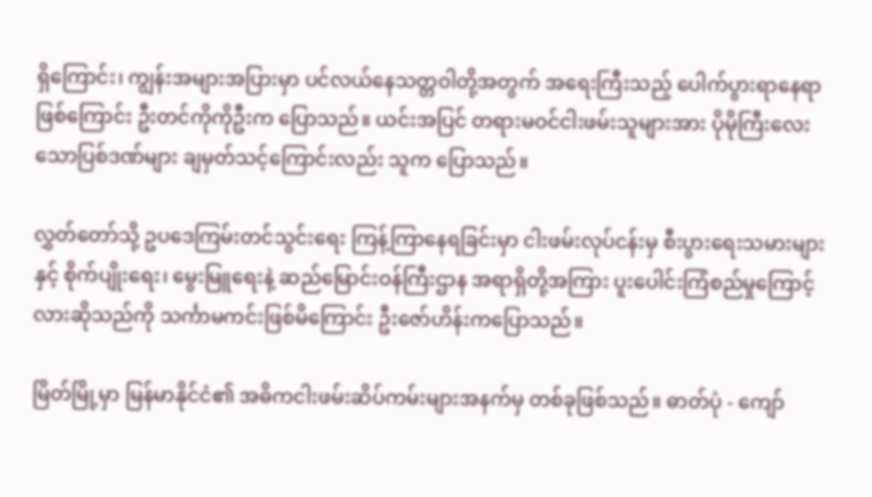ရှိကြောင်း၊ ကျွန်းအများအပြားမှာ ပင်လယ်နေသတ္တဝါတို့အတွက် အရေးကြီးသည့် ပေါက်ပွားရာနေရာဖြစ်ကြောင်း ဦးတင်ကိုကိုဦးက ပြောသည်။ ယင်းအပြင် တရားမဝင်ငါးဖမ်းသူများအား ပိုမိုကြီးလေးသောပြစ်ဒဏ်များ ချမှတ်သင့်ကြောင်းလည်း သူက ပြောသည်။

လွှတ်တော်သို့ ဥပဒေကြမ်းတင်သွင်းရေး ကြန့်ကြာနေရခြင်းမှာ ငါးဖမ်းလုပ်ငန်းမှ စီးပွားရေးသမားများနှင့် စိုက်ပျိုးရေး၊ မွေးမြူရေးနဲ့ ဆည်မြောင်းဝန်ကြီးဌာန အရာရှိတို့အကြား ပူးပေါင်းကြံစည်မှုကြောင့်လားဆိုသည်ကို သင်္ကာမကင်းဖြစ်မိကြောင်း ဦးဇော်ဟိန်းကပြောသည်။

မြိတ်မြို့မှာ မြန်မာနိုင်ငံ၏ အဓိကငါးဖမ်းဆိပ်ကမ်းများအနက်မှ တစ်ခုဖြစ်သည်။ ဓာတ်ပုံ - ကျော်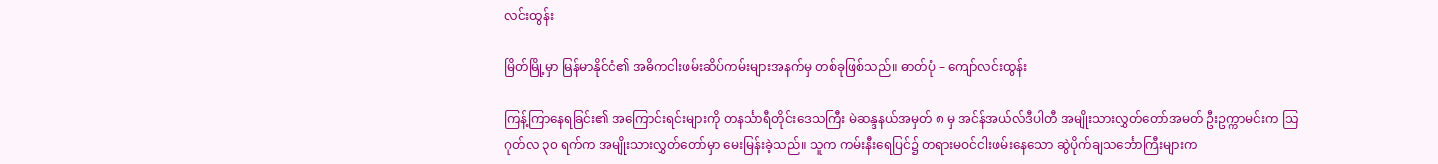လင်းထွန်း

မြိတ်မြို့မှာ မြန်မာနိုင်ငံ၏ အဓိကငါးဖမ်းဆိပ်ကမ်းများအနက်မှ တစ်ခုဖြစ်သည်။ ဓာတ်ပုံ – ကျော်လင်းထွန်း

ကြန့်ကြာနေရခြင်း၏ အကြောင်းရင်းများကို တနင်္သာရီတိုင်းဒေသကြီး မဲဆန္ဒနယ်အမှတ် ၈ မှ အင်န်အယ်လ်ဒီပါတီ အမျိုးသားလွှတ်တော်အမတ် ဦးဥက္ကာမင်းက သြဂုတ်လ ၃၀ ရက်က အမျိုးသားလွှတ်တော်မှာ မေးမြန်းခဲ့သည်။ သူက ကမ်းနီးရေပြင်၌ တရားမဝင်ငါးဖမ်းနေသော ဆွဲပိုက်ချသင်္ဘောကြီးများက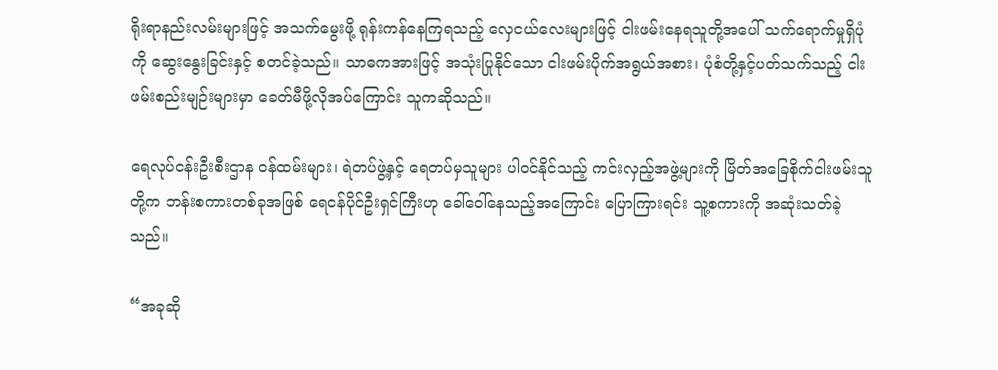ရိုးရာနည်းလမ်းများဖြင့် အသက်မွေးဖို့ ရုန်းကန်နေကြရသည့် လှေငယ်လေးများဖြင့် ငါးဖမ်းနေရသူတို့အပေါ် သက်ရောက်မှုရှိပုံကို ဆွေးနွေးခြင်းနှင့် စတင်ခဲ့သည်။ သာဓကအားဖြင့် အသုံးပြုနိုင်သော ငါးဖမ်းပိုက်အရွယ်အစား၊ ပုံစံတို့နှင့်ပတ်သက်သည့် ငါးဖမ်းစည်းမျဉ်းများမှာ ခေတ်မီဖို့လိုအပ်ကြောင်း သူကဆိုသည်။

ရေလုပ်ငန်းဦးစီးဌာန ဝန်ထမ်းများ၊ ရဲတပ်ဖွဲ့နှင့် ရေတပ်မှသူများ ပါဝင်နိုင်သည့် ကင်းလှည့်အဖွဲ့များကို မြိတ်အခြေစိုက်ငါးဖမ်းသူတို့က ဘန်းစကားတစ်ခုအဖြစ် ရေငန်ပိုင်ဦးရှင်ကြီးဟု ခေါ်ဝေါ်နေသည့်အကြောင်း ပြောကြားရင်း သူ့စကားကို အဆုံးသတ်ခဲ့သည်။

“အခုဆို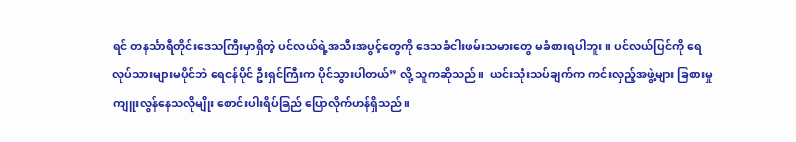ရင် တနင်္သာရီတိုင်းဒေသကြီးမှာရှိတဲ့ ပင်လယ်ရဲ့အသီးအပွင့်တွေကို ဒေသခံငါးဖမ်းသမားတွေ မခံစားရပါဘူး။ ပင်လယ်ပြင်ကို ရေလုပ်သားများမပိုင်ဘဲ ရေငန်ပိုင် ဦးရှင်ကြီးက ပိုင်သွားပါတယ်” လို့ သူကဆိုသည်။  ယင်းသုံးသပ်ချက်က ကင်းလှည့်အဖွဲ့များ ခြစားမှုကျူးလွန်နေသလိုမျိုး စောင်းပါးရိပ်ခြည် ပြောလိုက်ဟန်ရှိသည်။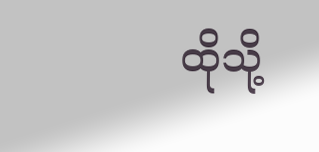ထိုသို့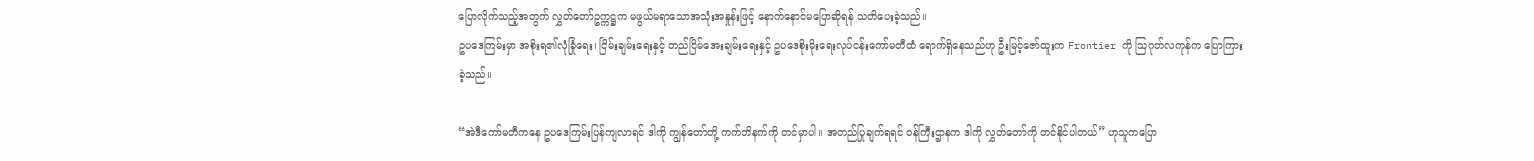ပြောလိုက်သည့်အတွက် လွှတ်တော်ဥက္ကဋ္ဌက မဖွယ်မရာသောအသုံးအနှုန်းဖြင့် နောက်နောင်မပြောဆိုရန် သတိပေးခဲ့သည်။
ဥပဒေကြမ်းမှာ အစိုးရ၏လုံခြုံရေး၊ ငြိမ်းချမ်းရေးနှင့် တည်ငြိမ်အေးချမ်းရေးနှင့် ဥပဒေစိုးမိုးရေးလုပ်ငန်းကော်မတီထံ ရောက်ရှိနေသည်ဟု ဦးမြင့်ဇော်ထူးက Frontier ကို သြဂုတ်လကုန်က ပြောကြားခဲ့သည်။

“အဲဒီကော်မတီကနေ ဥပဒေကြမ်းပြန်ကျလာရင် ဒါကို ကျွန်တော်တို့ ကက်ဘိနက်ကို တင်မှာပါ။ အတည်ပြုချက်ရရင် ဝန်ကြီးဌာနက ဒါကို လွှတ်တော်ကို တင်နိုင်ပါတယ်” ဟုသူကပြော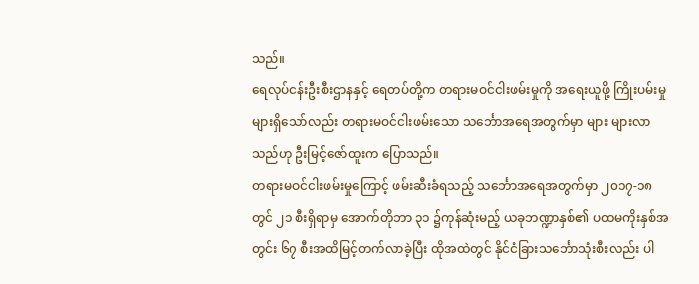သည်။
ရေလုပ်ငန်းဦးစီးဌာနနှင့် ရေတပ်တို့က တရားမဝင်ငါးဖမ်းမှုကို အရေးယူဖို့ ကြိုးပမ်းမှုများရှိသော်လည်း တရားမဝင်ငါးဖမ်းသော သင်္ဘောအရေအတွက်မှာ များ များလာသည်ဟု ဦးမြင့်ဇော်ထူးက ပြောသည်။
တရားမဝင်ငါးဖမ်းမှုကြောင့် ဖမ်းဆီးခံရသည့် သင်္ဘောအရေအတွက်မှာ ၂၀၁၇-၁၈ တွင် ၂၁ စီးရှိရာမှ အောက်တိုဘာ ၃၁ ၌ကုန်ဆုံးမည့် ယခုဘဏ္ဍာနှစ်၏ ပထမကိုးနှစ်အတွင်း ၆၇ စီးအထိမြင့်တက်လာခဲ့ပြီး ထိုအထဲတွင် နိုင်ငံခြားသင်္ဘောသုံးစီးလည်း ပါ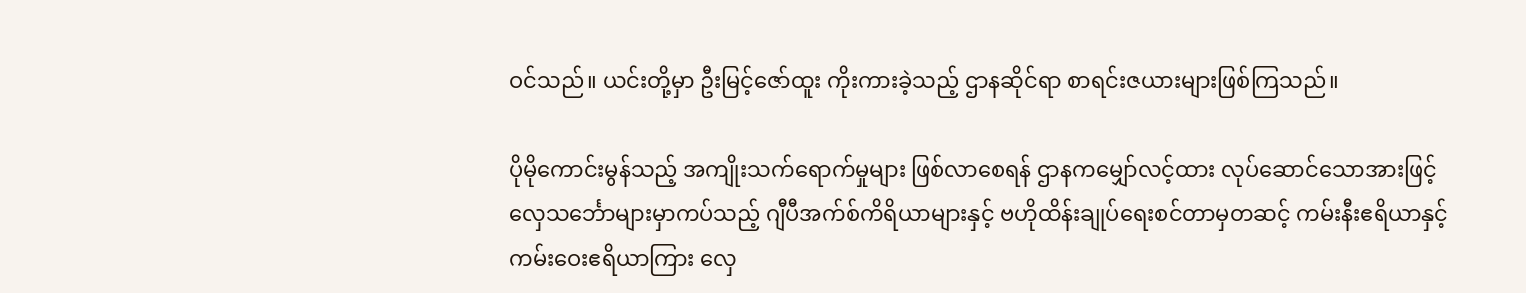ဝင်သည်။ ယင်းတို့မှာ ဦးမြင့်ဇော်ထူး ကိုးကားခဲ့သည့် ဌာနဆိုင်ရာ စာရင်းဇယားများဖြစ်ကြသည်။

ပိုမိုကောင်းမွန်သည့် အကျိုးသက်ရောက်မှုများ ဖြစ်လာစေရန် ဌာနကမျှော်လင့်ထား လုပ်ဆောင်သောအားဖြင့် လှေသင်္ဘောများမှာကပ်သည့် ဂျီပီအက်စ်ကိရိယာများနှင့် ဗဟိုထိန်းချုပ်ရေးစင်တာမှတဆင့် ကမ်းနီးဧရိယာနှင့် ကမ်းဝေးဧရိယာကြား လှေ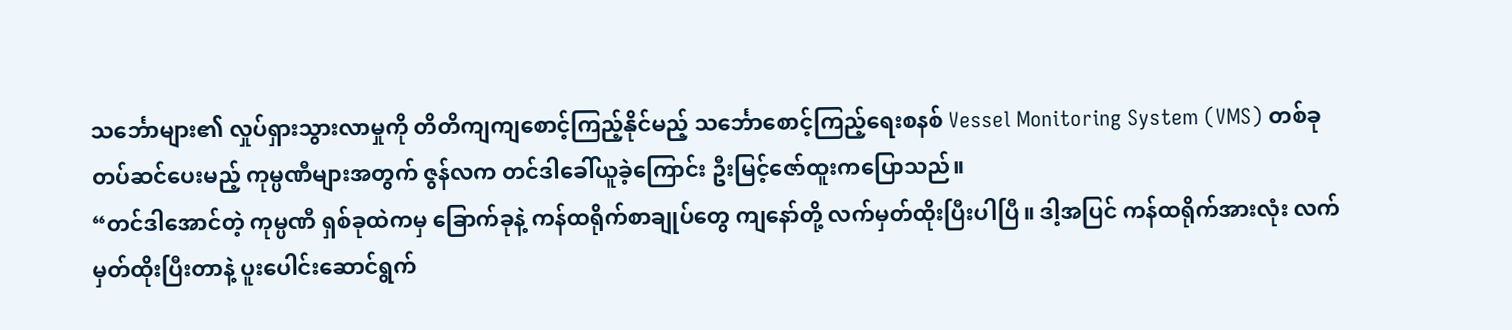သင်္ဘောများ၏ လှုပ်ရှားသွားလာမှုကို တိတိကျကျစောင့်ကြည့်နိုင်မည့် သင်္ဘောစောင့်ကြည့်ရေးစနစ် Vessel Monitoring System (VMS) တစ်ခုတပ်ဆင်ပေးမည့် ကုမ္ပဏီများအတွက် ဇွန်လက တင်ဒါခေါ်ယူခဲ့ကြောင်း ဦးမြင့်ဇော်ထူးကပြောသည်။
“တင်ဒါအောင်တဲ့ ကုမ္ပဏီ ရှစ်ခုထဲကမှ ခြောက်ခုနဲ့ ကန်ထရိုက်စာချုပ်တွေ ကျနော်တို့ လက်မှတ်ထိုးပြီးပါပြီ။ ဒါ့အပြင် ကန်ထရိုက်အားလုံး လက်မှတ်ထိုးပြီးတာနဲ့ ပူးပေါင်းဆောင်ရွက်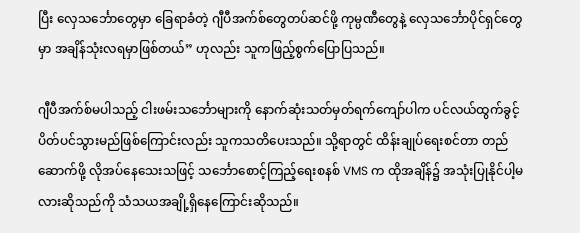ပြီး လှေသင်္ဘောတွေမှာ ခြေရာခံတဲ့ ဂျီပီအက်စ်တွေတပ်ဆင်ဖို့ ကုမ္ပဏီတွေနဲ့ လှေသင်္ဘောပိုင်ရှင်တွေမှာ အချိန်သုံးလရမှာဖြစ်တယ်” ဟုလည်း သူကဖြည့်စွက်ပြောပြသည်။

ဂျီပီအက်စ်မပါသည့် ငါးဖမ်းသင်္ဘောများကို နောက်ဆုံးသတ်မှတ်ရက်ကျော်ပါက ပင်လယ်ထွက်ခွင့် ပိတ်ပင်သွားမည်ဖြစ်ကြောင်းလည်း သူကသတိပေးသည်။ သို့ရာတွင် ထိန်းချုပ်ရေးစင်တာ တည်ဆောက်ဖို့ လိုအပ်နေသေးသဖြင့် သင်္ဘောစောင့်ကြည့်ရေးစနစ် VMS က ထိုအချိန်၌ အသုံးပြုနိုင်ပါ့မလားဆိုသည်ကို သံသယအချို့ရှိနေကြောင်းဆိုသည်။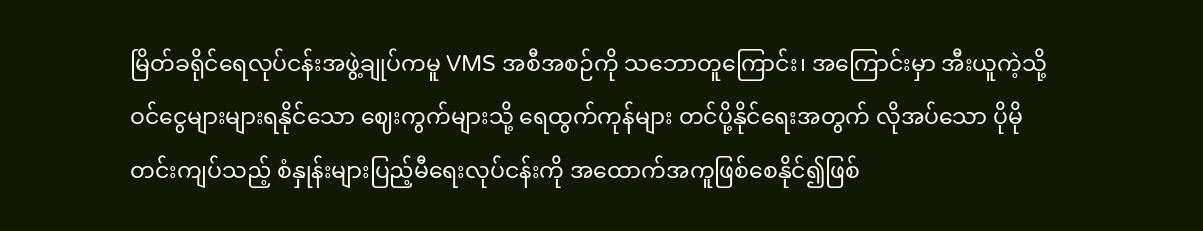မြိတ်ခရိုင်ရေလုပ်ငန်းအဖွဲ့ချုပ်ကမူ VMS အစီအစဉ်ကို သဘောတူကြောင်း၊ အကြောင်းမှာ အီးယူကဲ့သို့ ဝင်ငွေများများရနိုင်သော ဈေးကွက်များသို့ ရေထွက်ကုန်များ တင်ပို့နိုင်ရေးအတွက် လိုအပ်သော ပိုမိုတင်းကျပ်သည့် စံနှုန်းများပြည့်မီရေးလုပ်ငန်းကို အထောက်အကူဖြစ်စေနိုင်၍ဖြစ်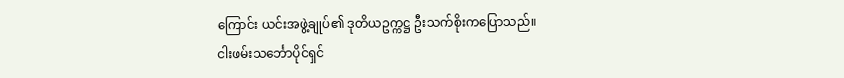ကြောင်း ယင်းအဖွဲ့ချုပ်၏ ဒုတိယဥက္ကဋ္ဌ ဦးသက်စိုးကပြောသည်။
ငါးဖမ်းသင်္ဘောပိုင်ရှင်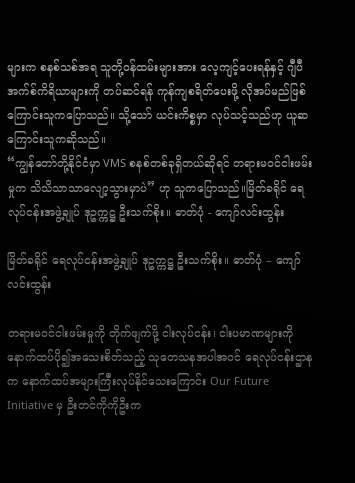များက စနစ်သစ်အရ သူတို့ဝန်ထမ်းများအား လေ့ကျင့်ပေးရန်နှင့် ဂျီပီအက်စ်ကိရိယာများကို တပ်ဆင်ရန် ကုန်ကျစရိတ်ပေးဖို့ လိုအပ်မည်ဖြစ်ကြောင်းသူကပြောသည်။ သို့သော် ယင်းကိစ္စမှာ လုပ်သင့်သည်ဟု ယူဆကြောင်းသူကဆိုသည်။
“ကျွန်တော်တို့နိုင်ငံမှာ VMS စနစ်တစ်ခုရှိတယ်ဆိုရင် တရားမဝင်ငါးဖမ်းမှုက သိသိသာသာလျော့သွားမှာပဲ” ဟု သူကပြောသည်။မြိတ်ခရိုင် ရေလုပ်ငန်းအဖွဲ့ချုပ် ဒုဥက္ကဋ္ဌ ဦးသက်စိုး။ ဓာတ်ပုံ - ကျော်လင်းထွန်း

မြိတ်ခရိုင် ရေလုပ်ငန်းအဖွဲ့ချုပ် ဒုဥက္ကဋ္ဌ ဦးသက်စိုး။ ဓာတ်ပုံ – ကျော်လင်းထွန်း

တရားမဝင်ငါးဖမ်းမှုကို တိုက်ဖျက်ဖို့ ငါးလုပ်ငန်း၊ ငါးပမာဏများကို နောက်ထပ်ပို၍အသေးစိတ်သည့် သုတေသနအပါအဝင် ရေလုပ်ငန်းဌာနက နောက်ထပ်အများကြီးလုပ်နိုင်သေးကြောင်း Our Future Initiative မှ ဦးတင်ကိုကိုဦးက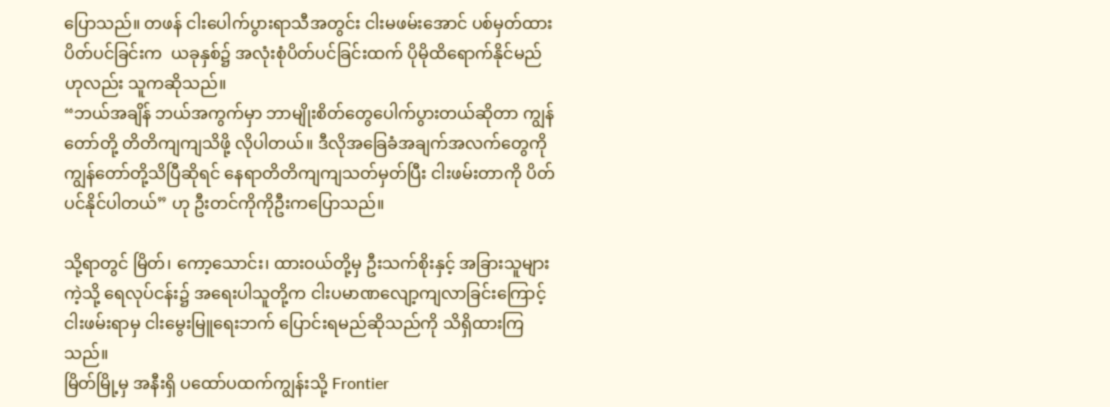ပြောသည်။ တဖန် ငါးပေါက်ပွားရာသီအတွင်း ငါးမဖမ်းအောင် ပစ်မှတ်ထားပိတ်ပင်ခြင်းက  ယခုနှစ်၌ အလုံးစုံပိတ်ပင်ခြင်းထက် ပိုမိုထိရောက်နိုင်မည်ဟုလည်း သူကဆိုသည်။
“ဘယ်အချိန် ဘယ်အကွက်မှာ ဘာမျိုးစိတ်တွေပေါက်ပွားတယ်ဆိုတာ ကျွန်တော်တို့ တိတိကျကျသိဖို့ လိုပါတယ်။ ဒီလိုအခြေခံအချက်အလက်တွေကို ကျွန်တော်တို့သိပြီဆိုရင် နေရာတိတိကျကျသတ်မှတ်ပြီး ငါးဖမ်းတာကို ပိတ်ပင်နိုင်ပါတယ်” ဟု ဦးတင်ကိုကိုဦးကပြောသည်။

သို့ရာတွင် မြိတ်၊ ကော့သောင်း၊ ထားဝယ်တို့မှ ဦးသက်စိုးနှင့် အခြားသူများကဲ့သို့ ရေလုပ်ငန်း၌ အရေးပါသူတို့က ငါးပမာဏလျော့ကျလာခြင်းကြောင့် ငါးဖမ်းရာမှ ငါးမွေးမြူရေးဘက် ပြောင်းရမည်ဆိုသည်ကို သိရှိထားကြသည်။
မြိတ်မြို့မှ အနီးရှိ ပထော်ပထက်ကျွန်းသို့ Frontier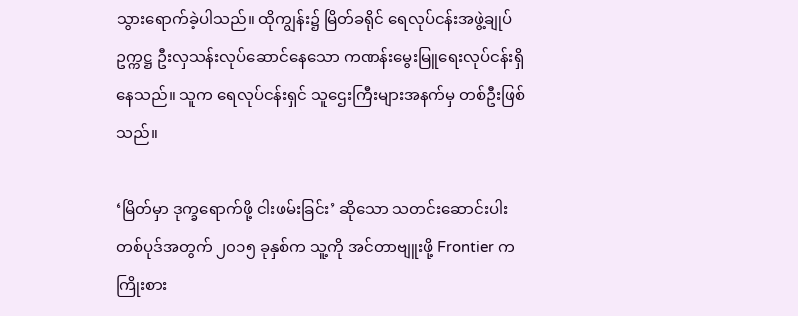သွားရောက်ခဲ့ပါသည်။ ထိုကျွန်း၌ မြိတ်ခရိုင် ရေလုပ်ငန်းအဖွဲ့ချုပ် ဥက္ကဋ္ဌ ဦးလှသန်းလုပ်ဆောင်နေသော ကဏန်းမွေးမြူရေးလုပ်ငန်းရှိနေသည်။ သူက ရေလုပ်ငန်းရှင် သူဌေးကြီးများအနက်မှ တစ်ဦးဖြစ်သည်။

‘မြိတ်မှာ ဒုက္ခရောက်ဖို့ ငါးဖမ်းခြင်း’ ဆိုသော သတင်းဆောင်းပါး တစ်ပုဒ်အတွက် ၂၀၁၅ ခုနှစ်က သူ့ကို အင်တာဗျူးဖို့ Frontier က ကြိုးစား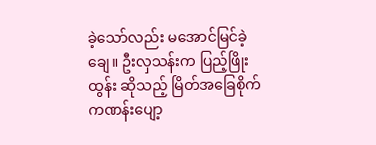ခဲ့သော်လည်း မအောင်မြင်ခဲ့ချေ။ ဦးလှသန်းက ပြည့်ဖြိုးထွန်း ဆိုသည့် မြိတ်အခြေစိုက် ကဏန်းပျော့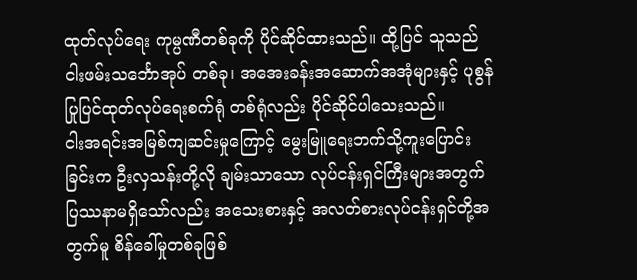ထုတ်လုပ်ရေး ကုမ္ပဏီတစ်ခုကို ပိုင်ဆိုင်ထားသည်။ ထို့ပြင် သူသည် ငါးဖမ်းသင်္ဘောအုပ် တစ်ခု၊ အအေးခန်းအဆောက်အအုံများနှင့် ပုစွန်ပြုပြင်ထုတ်လုပ်ရေးစက်ရုံ တစ်ရုံလည်း ပိုင်ဆိုင်ပါသေးသည်။
ငါးအရင်းအမြစ်ကျဆင်းမှုကြောင့် မွေးမြူရေးဘက်သို့ကူးပြောင်းခြင်းက ဦးလှသန်းတို့လို ချမ်းသာသော လုပ်ငန်းရှင်ကြီးများအတွက် ပြဿနာမရှိသော်လည်း အသေးစားနှင့် အလတ်စားလုပ်ငန်းရှင်တို့အတွက်မူ စိန်ခေါ်မှုတစ်ခုဖြစ်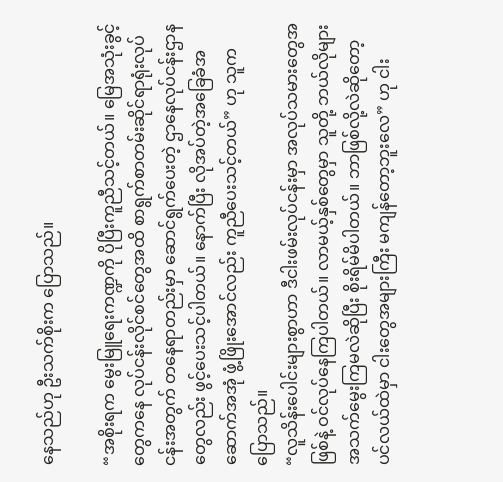နေသည်ဟု ဦးသက်စိုးက ပြောသည်။

“အစိုးရက မွေးမြူရေးကဏ္ဍကို ပိုပြီးကူညီသင့်တယ်။ မြေအသုံးခွင့်တွေကနေ လုပ်ငန်းလိုင်စင်တွေအထိ စာရွက်စာတမ်းဆိုင်ရာရုံးလုပ်ငန်းအတွက် တနေရာတည်းမှာ ဆောင်ရွက်ပေးတဲ့ ဌာနေလုပ်ငန်းဌာနတွေလည်း ဖွင့်ပေးသင့်ပါတယ်။ နောက်ပြီး လိုအပ်တဲ့အခြေခံအဆောက်အအုံ ဖွံ့ဖြိုးအောင်လည်း ကူညီပေးသင့်တယ်” ဟု သူကပြောသည်။
“လူသိန်းပေါင်းများစွာဟာ ဒီငါးဖမ်းလုပ်ငန်းမှာ အလုပ်သမားတွေအဖြစ်နဲ့ ဝင်လုပ်နေကြပါတယ်။ လာမယ့်နှစ်တွေမှာ သူတို့ ဘယ်လိုများ အသက်မွေးကြမလဲဆိုပြီး စိုးရိမ်မိပါတယ်။ ဘာဖြစ်လို့လဲဆိုတော့ ပင်လယ်ထဲမှာ ငါးတွေအများကြီး မကျန်တော့ဘူးလေ” ဟု ငါး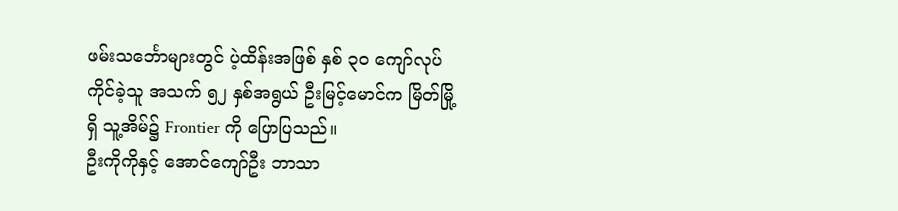ဖမ်းသင်္ဘောများတွင် ပဲ့ထိန်းအဖြစ် နှစ် ၃၀ ကျော်လုပ်ကိုင်ခဲ့သူ အသက် ၅၂ နှစ်အရွယ် ဦးမြင့်မောင်က မြိတ်မြို့ရှိ သူ့အိမ်၌ Frontier ကို ပြောပြသည်။
ဦးကိုကိုနှင့် အောင်ကျော်ဦး ဘာသာ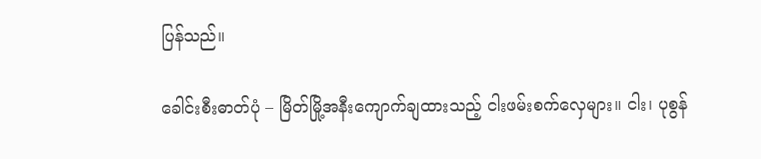ပြန်သည်။

ခေါင်းစီးဓာတ်ပုံ – မြိတ်မြို့အနီးကျောက်ချထားသည့် ငါးဖမ်းစက်လှေများ။ ငါး၊ ပုစွန်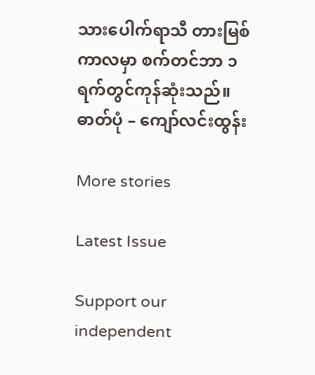သားပေါက်ရာသီ တားမြစ်ကာလမှာ စက်တင်ဘာ ၁ ရက်တွင်ကုန်ဆုံးသည်။ ဓာတ်ပုံ – ကျော်လင်းထွန်း

More stories

Latest Issue

Support our independent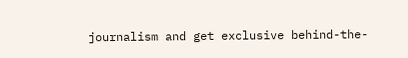journalism and get exclusive behind-the-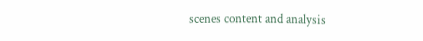scenes content and analysis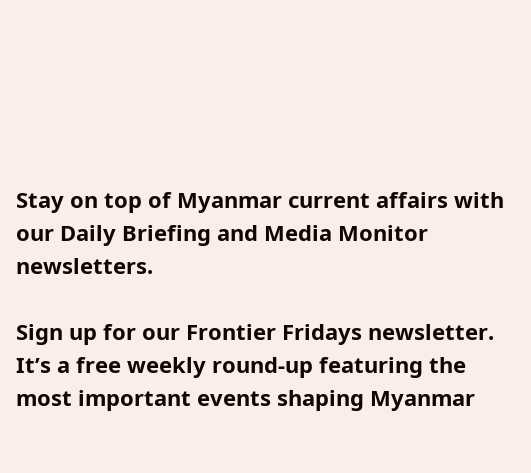Stay on top of Myanmar current affairs with our Daily Briefing and Media Monitor newsletters.

Sign up for our Frontier Fridays newsletter. It’s a free weekly round-up featuring the most important events shaping Myanmar